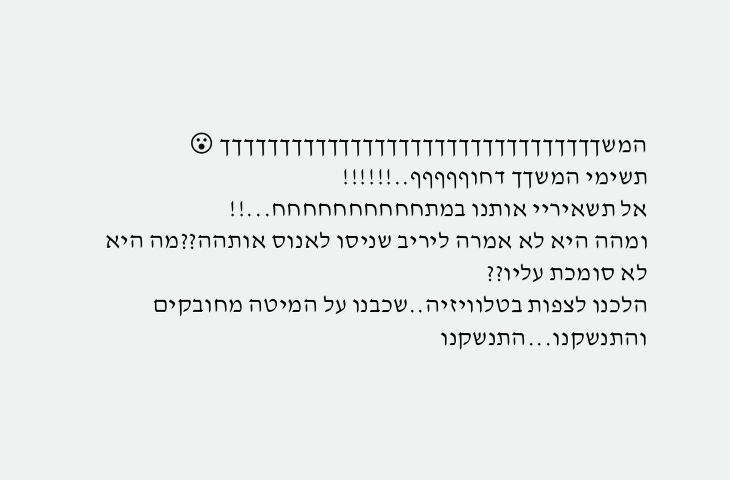המשךךךךךךךךךךךךךךךךךךךךךךךךךךךךךךךך 😮
תשימי המשךך דחוףףףףף..!!!!!!
אל תשאיריי אותנו במתחחחחחחחחחח...!!
ומהה היא לא אמרה ליריב שניסו לאנוס אותהה??מה היא לא סומכת עליו??
הלכנו לצפות בטלוויזיה..שכבנו על המיטה מחובקים והתנשקנו...התנשקנו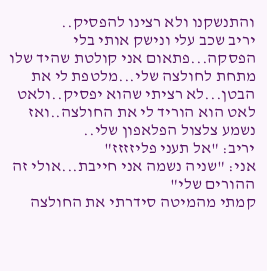והתנשקנו ולא רצינו להפסיק..
יריב שכב עלי ונישק אותי בלי הפסקה...פתאום אני קולטת שהיד שלו מתחת לחולצה שלי...מלטפת לי את הבטן...לא רציתי שהוא יפסיק..ולאט לאט הוא הוריד לי את החולצה..ואז נשמע צלצול הפלאפון שלי..
יריב: "אל תעני פליזזזז"
אני: "שניה נשמה אני חייבת...אולי זה ההורים שלי"
קמתי מהמיטה סידרתי את החולצה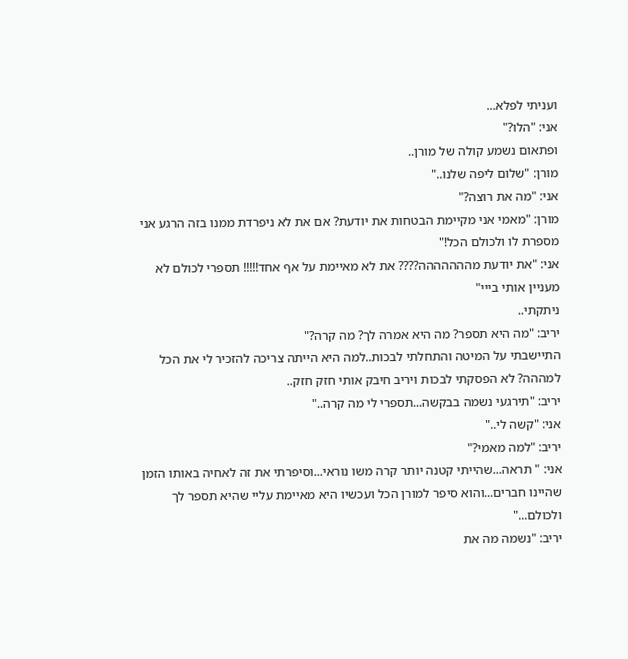ועניתי לפלא...
אני: "הלו?"
ופתאום נשמע קולה של מורן..
מורן: "שלום ליפה שלנו.."
אני: "מה את רוצה?"
מורן: "מאמי אני מקיימת הבטחות את יודעת? אם את לא ניפרדת ממנו בזה הרגע אני מספרת לו ולכולם הכל!"
אני: "את יודעת מההההההה???? את לא מאיימת על אף אחד!!!!! תספרי לכולם לא מעניין אותי בייי"
ניתקתי..
יריב: "מה היא תספר? מה היא אמרה לך? מה קרה?"
התיישבתי על המיטה והתחלתי לבכות..למה היא הייתה צריכה להזכיר לי את הכל למההה? לא הפסקתי לבכות ויריב חיבק אותי חזק חזק..
יריב: "תירגעי נשמה בבקשה...תספרי לי מה קרה.."
אני: "קשה לי.."
יריב: "למה מאמי?"
אני: " תראה...שהייתי קטנה יותר קרה משו נוראי...וסיפרתי את זה לאחיה באותו הזמן שהיינו חברים...והוא סיפר למורן הכל ועכשיו היא מאיימת עליי שהיא תספר לך ולכולם..."
יריב: "נשמה מה את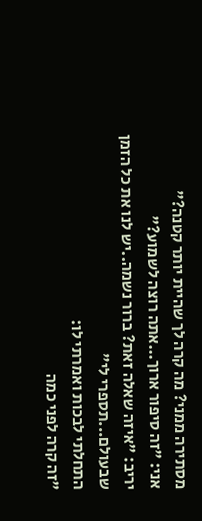מסתירה ממני? מה קרה לך שהיית יותר קטנה?"
אני: "זה סיפור ארוך...אתה רוצה לשמוע?"
יריב: "איזה שאלה זאת? ברור נשמה..יש לנו את כל הזמן שבעולם...תספרי לי"
התחלתי לבכות ואמרתי לו:
"זה קרה לפני כמה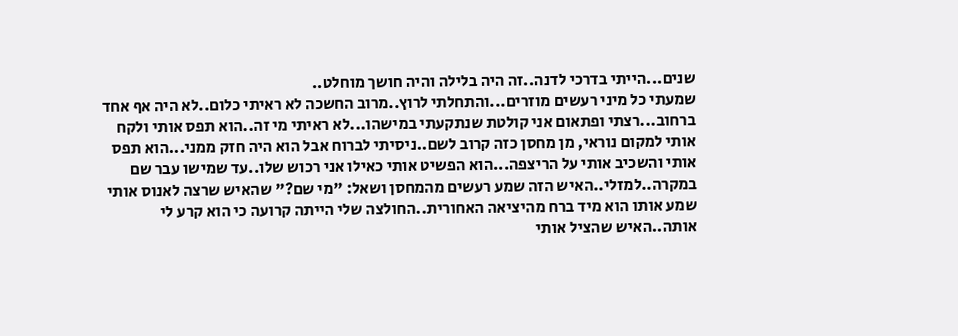שנים...הייתי בדרכי לדנה..זה היה בלילה והיה חושך מוחלט..
שמעתי כל מיני רעשים מוזרים...והתחלתי לרוץ..מרוב החשכה לא ראיתי כלום..לא היה אף אחד ברחוב...רצתי ופתאום אני קולטת שנתקעתי במישהו...לא ראיתי מי זה..הוא תפס אותי ולקח אותי למקום נוראי, מן מחסן כזה קרוב לשם..ניסיתי לברוח אבל הוא היה חזק ממני...הוא תפס אותי והשכיב אותי על הריצפה...הוא הפשיט אותי כאילו אני רכוש שלו..עד שמישו עבר שם במקרה..למזלי..האיש הזה שמע רעשים מהמחסן ושאל: "מי שם?" שהאיש שרצה לאנוס אותי שמע אותו הוא מיד ברח מהיציאה האחורית..החולצה שלי הייתה קרועה כי הוא קרע לי אותה..האיש שהציל אותי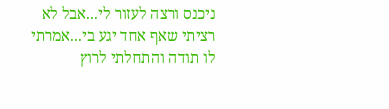ניכנס ורצה לעזור לי...אבל לא רציתי שאף אחד יגע בי...אמרתי לו תודה והתחלתי לרוץ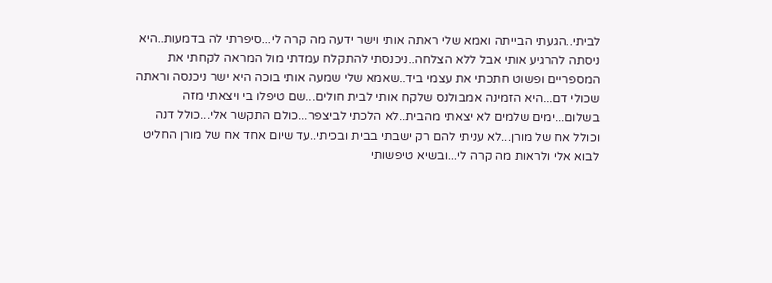לביתי..הגעתי הבייתה ואמא שלי ראתה אותי וישר ידעה מה קרה לי...סיפרתי לה בדמעות..היא ניסתה להרגיע אותי אבל ללא הצלחה..ניכנסתי להתקלח עמדתי מול המראה לקחתי את המספריים ופשוט חתכתי את עצמי ביד..שאמא שלי שמעה אותי בוכה היא ישר ניכנסה וראתה שכולי דם...היא הזמינה אמבולנס שלקח אותי לבית חולים...שם טיפלו בי ויצאתי מזה בשלום...ימים שלמים לא יצאתי מהבית..לא הלכתי לביצפר...כולם התקשר אלי...כולל דנה וכולל אח של מורן...לא עניתי להם רק ישבתי בבית ובכיתי..עד שיום אחד אח של מורן החליט לבוא אלי ולראות מה קרה לי...ובשיא טיפשותי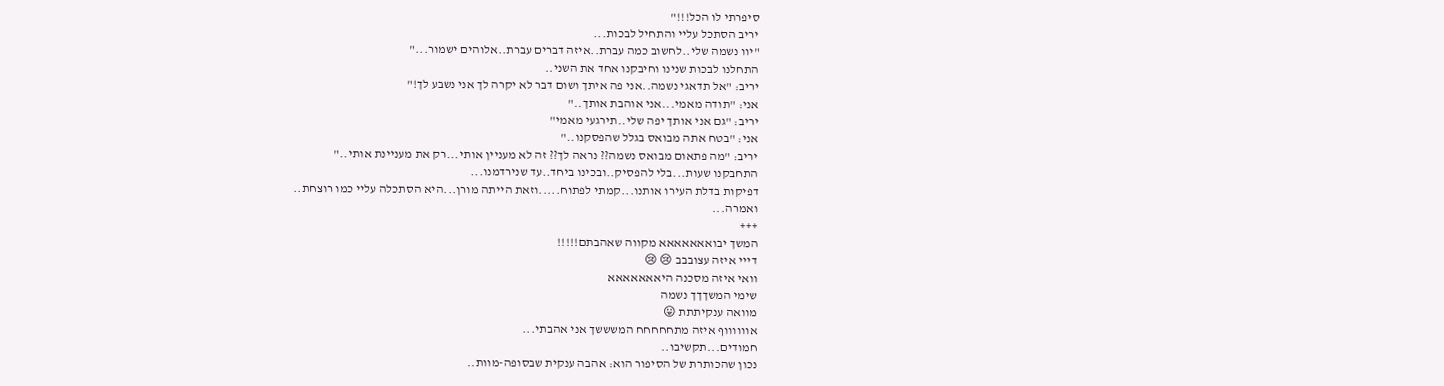סיפרתי לו הכל!!!"
יריב הסתכל עליי והתחיל לבכות...
"יוו נשמה שלי..לחשוב כמה עברת..איזה דברים עברת..אלוהים ישמור..."
התחלנו לבכות שנינו וחיבקנו אחד את השני..
יריב: "אל תדאגי נשמה..אני פה איתך ושום דבר לא יקרה לך אני נשבע לך!"
אני: "תודה מאמי...אני אוהבת אותך.."
יריב: "גם אני אותך יפה שלי..תירגעי מאמי"
אני: "בטח אתה מבואס בגלל שהפסקנו.."
יריב: "מה פתאום מבואס נשמה?? נראה לך?? זה לא מעניין אותי...רק את מעניינת אותי.."
התחבקנו שעות...בלי להפסיק..ובכינו ביחד..עד שנירדמנו...
דפיקות בדלת העירו אותנו...קמתי לפתוח.....וזאת הייתה מורן...היא הסתכלה עליי כמו רוצחת..
ואמרה...
+++
המשך יבואאאאאאא מקווה שאהבתם!!!!!
דייי איזה עצובבב 😢 😢
וואי איזה מסכנה היאאאאאאא
שימי המשךךך נשמה
מוואה ענקיתתת 😛
אווווווף איזה מתחחחחח המשששך אני אהבתי...
חמודים...תקשיבו..
נכון שהכותרת של הסיפור הוא: אהבה ענקית שבסופה-מוות..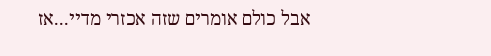אבל כולם אומרים שזה אכזרי מדיי...אז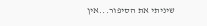שיניתי את הסיפור...אין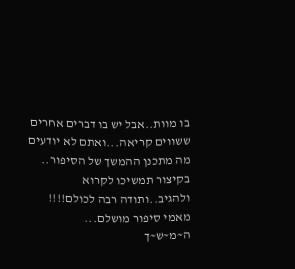בו מוות..אבל יש בו דברים אחרים
ששווים קריאה...ואתם לא יודעים מה מתכנן ההמשך של הסיפור..
בקיצור תמשיכו לקרוא ולהגיב..ותודה רבה לכולם!!!!
מאמי סיפור מושלם...
ה~מ~ש~ך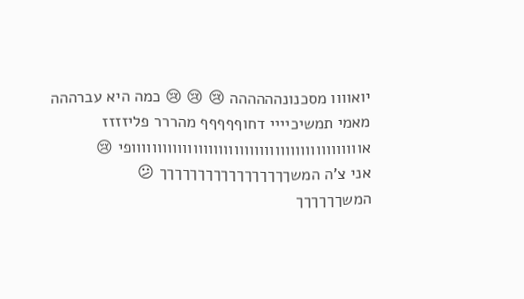יואוווו מסכנונהההההה 😢 😢 😢 כמה היא עברההה
מאמי תמשיכיייי דחוףףףףף מהררר פליזזזז
אווווווווווווווווווווווווווווווווווווווווווווופי 😢
אני צ'ה המשךךךךךךךךךךךךךךךךך 😕
המשךךךךךך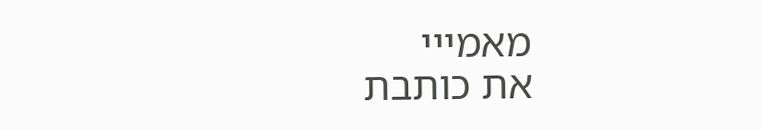מאמייי
את כותבת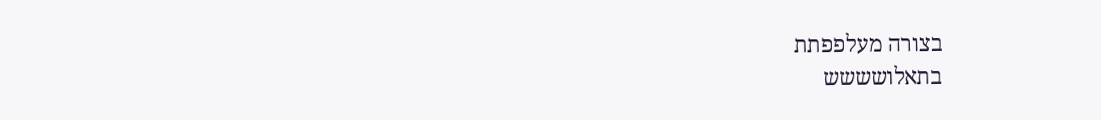בצורה מעלפפתת
בתאלושששש